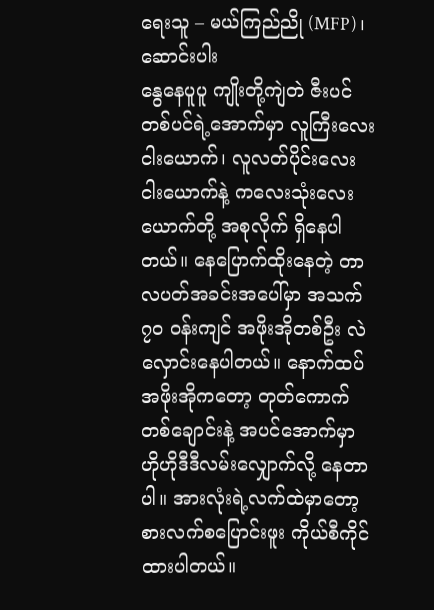ရေးသူ – မယ်ကြည်ညို (MFP)၊ ဆောင်းပါး
နွေနေပူပူ ကျိုးတို့ကျဲတဲ ဇီးပင်တစ်ပင်ရဲ့အောက်မှာ လူကြီးလေးငါးယောက်၊ လူလတ်ပိုင်းလေးငါးယောက်နဲ့ ကလေးသုံးလေးယောက်တို့ အစုလိုက် ရှိနေပါတယ်။ နေပြောက်ထိုးနေတဲ့ တာလပတ်အခင်းအပေါ်မှာ အသက်၇၀ ဝန်းကျင် အဖိုးအိုတစ်ဦး လဲလှောင်းနေပါတယ်။ နောက်ထပ်အဖိုးအိုကတော့ တုတ်ကောက်တစ်ချောင်းနဲ့ အပင်အောက်မှာ ဟိုဟိုဒီဒီလမ်းလျှောက်လို့ နေတာပါ။ အားလုံးရဲ့လက်ထဲမှာတော့ စားလက်စပြောင်းဖူး ကိုယ်စီကိုင်ထားပါတယ်။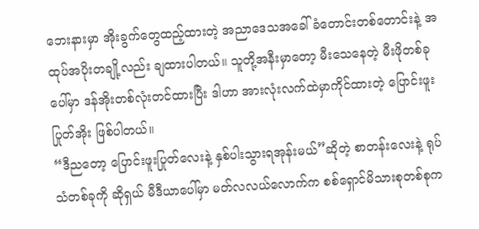ဘေးနားမှာ အိုးခွက်တွေထည့်ထားတဲ့ အညာဒေသအခေါ် ခံတောင်းတစ်တောင်းနဲ့ အထုပ်အပိုးတချို့လည်း ချထားပါတယ်။ သူတို့အနီးမှာတော့ မီးသေနေတဲ့ မီးဖိုတစ်ခုပေါ်မှာ ဒန်အိုးတစ်လုံးတင်ထားပြီး ဒါဟာ အားလုံးလက်ထဲမှာကိုင်ထားတဲ့ ပြောင်းဖူးပြုတ်အိုး ဖြစ်ပါတယ်။
“ဒီညတော့ ပြောင်းဖူးပြုတ်လေးနဲ့ နှစ်ပါးသွားရအုန်းမယ်”ဆိုတဲ့ စာတန်းလေးနဲ့ ရုပ်သံတစ်ခုကို ဆိုရှယ် မီဒီယာပေါ်မှာ မတ်လလယ်လောက်က စစ်ရှောင်မိသားစုတစ်စုက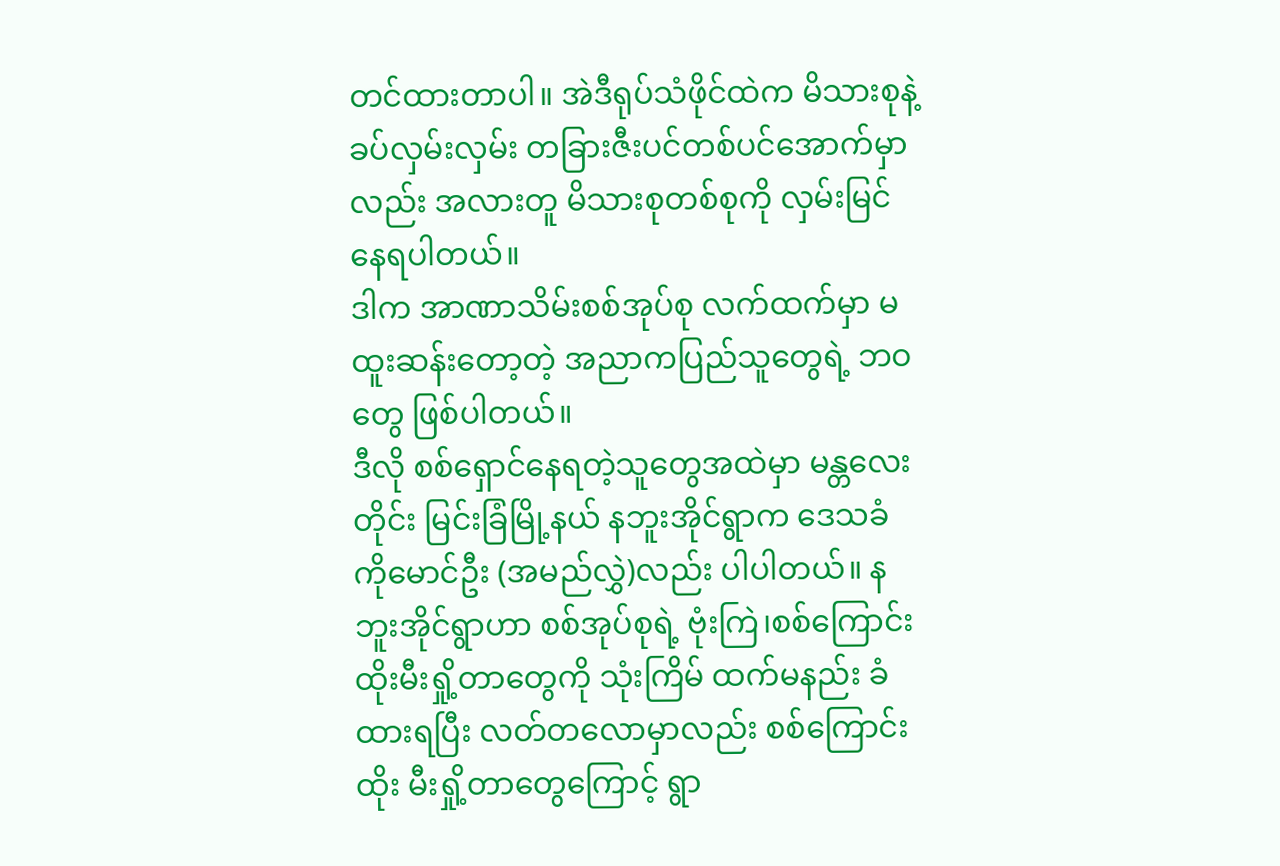တင်ထားတာပါ။ အဲဒီရုပ်သံဖိုင်ထဲက မိသားစုနဲ့ ခပ်လှမ်းလှမ်း တခြားဇီးပင်တစ်ပင်အောက်မှာလည်း အလားတူ မိသားစုတစ်စုကို လှမ်းမြင်နေရပါတယ်။
ဒါက အာဏာသိမ်းစစ်အုပ်စု လက်ထက်မှာ မထူးဆန်းတော့တဲ့ အညာကပြည်သူတွေရဲ့ ဘဝတွေ ဖြစ်ပါတယ်။
ဒီလို စစ်ရှောင်နေရတဲ့သူတွေအထဲမှာ မန္တလေးတိုင်း မြင်းခြံမြို့နယ် နဘူးအိုင်ရွာက ဒေသခံ ကိုမောင်ဦး (အမည်လွှဲ)လည်း ပါပါတယ်။ နဘူးအိုင်ရွာဟာ စစ်အုပ်စုရဲ့ ဗုံးကြဲ၊စစ်ကြောင်း ထိုးမီးရှို့တာတွေကို သုံးကြိမ် ထက်မနည်း ခံထားရပြီး လတ်တလောမှာလည်း စစ်ကြောင်းထိုး မီးရှို့တာတွေကြောင့် ရွာ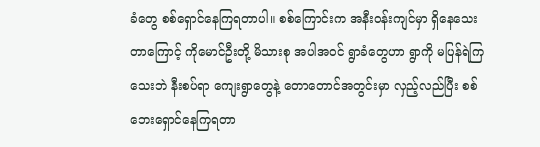ခံတွေ စစ်ရှောင်နေကြရတာပါ။ စစ်ကြောင်းက အနီးဝန်းကျင်မှာ ရှိနေသေးတာကြောင့် ကိုမောင်ဦးတို့ မိသားစု အပါအဝင် ရွာခံတွေဟာ ရွာကို မပြန်ရဲကြသေးဘဲ နီးစပ်ရာ ကျေးရွာတွေနဲ့ တောတောင်အတွင်းမှာ လှည့်လည်ပြီး စစ်ဘေးရှောင်နေကြရတာ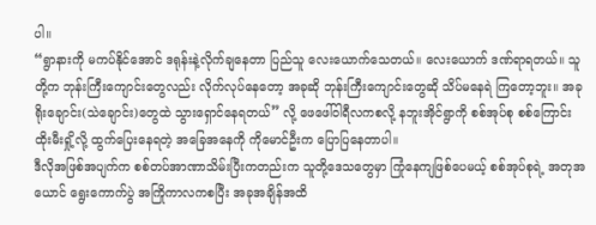ပါ။
“ရွာနားကို မကပ်နိုင်အောင် ဒရုန်းနဲ့လိုက်ချနေတာ ပြည်သူ လေးယောက်သေတယ်။ လေးယောက် ဒဏ်ရာရတယ်။ သူတို့က ဘုန်းကြီးကျောင်းတွေလည်း လိုက်လုပ်နေတော့ အခုဆို ဘုန်းကြီးကျောင်းတွေဆို သိပ်မနေရဲ ကြတော့ဘူး။ အခု ရိုးချောင်း(သဲချောင်း)တွေထဲ သွားရှောင်နေရတယ်” လို့ ဖေဖေါ်ဝါရီလကစလို့ နဘူးအိုင်ရွာကို စစ်အုပ်စု စစ်ကြောင်း ထိုးမီးရှို့လို့ ထွက်ပြေးနေရတဲ့ အခြေအနေကို ကိုမောင်ဦးက ပြောပြနေတာပါ။
ဒီလိုအဖြစ်အပျက်က စစ်တပ်အာဏာသိမ်းပြီးကတည်းက သူတို့ဒေသတွေမှာ ကြုံနေကျဖြစ်ပေမယ့် စစ်အုပ်စုရဲ့ အတုအယောင် ရွေးကောက်ပွဲ အကြိုကာလကစပြီး အခုအချိန်အထိ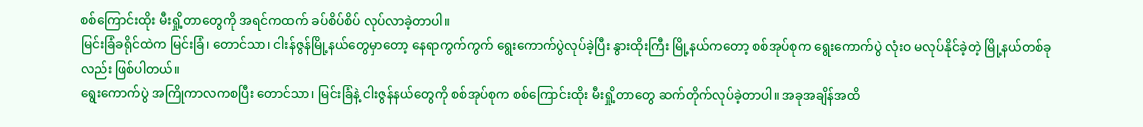စစ်ကြောင်းထိုး မီးရှို့တာတွေကို အရင်ကထက် ခပ်စိပ်စိပ် လုပ်လာခဲ့တာပါ။
မြင်းခြံခရိုင်ထဲက မြင်းခြံ၊ တောင်သာ၊ ငါးန်ဇွန်မြို့နယ်တွေမှာတော့ နေရာကွက်ကွက် ရွေးကောက်ပွဲလုပ်ခဲ့ပြီး နွားထိုးကြီး မြို့နယ်ကတော့ စစ်အုပ်စုက ရွေးကောက်ပွဲ လုံးဝ မလုပ်နိုင်ခဲ့တဲ့ မြို့နယ်တစ်ခုလည်း ဖြစ်ပါတယ်။
ရွေးကောက်ပွဲ အကြိုကာလကစပြီး တောင်သာ၊ မြင်းခြံနဲ့ ငါးဇွန်နယ်တွေကို စစ်အုပ်စုက စစ်ကြောင်းထိုး မီးရှို့တာတွေ ဆက်တိုက်လုပ်ခဲ့တာပါ။ အခုအချိန်အထိ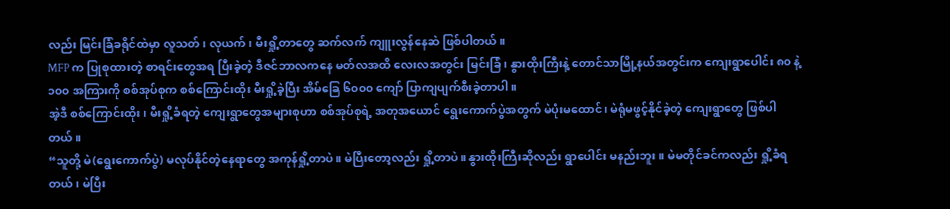လည်း မြင်းခြံခရိုင်ထဲမှာ လူသတ်၊ လုယက်၊ မီးရှို့တာတွေ ဆက်လက် ကျူးလွန်နေဆဲ ဖြစ်ပါတယ်။
MFP က ပြုစုထားတဲ့ စာရင်းတွေအရ ပြီးခဲ့တဲ့ ဒီဇင်ဘာလကနေ မတ်လအထိ လေးလအတွင်း မြင်းခြံ၊ နွားထိုးကြီးနဲ့ တောင်သာမြို့နယ်အတွင်းက ကျေးရွာပေါင်း ၈၀ နဲ့ ၁၀၀ အကြားကို စစ်အုပ်စုက စစ်ကြောင်းထိုး မီးရှို့ခဲ့ပြီး အိမ်ခြေ ၆၀၀၀ ကျော် ပြာကျပျက်စီးခဲ့တာပါ။
အဲ့ဒီ စစ်ကြောင်းထိုး၊ မီးရှို့ခံရတဲ့ ကျေးရွာတွေအများစုဟာ စစ်အုပ်စုရဲ့ အတုအယောင် ရွေးကောက်ပွဲအတွက် မဲပုံးမထောင်၊ မဲရုံမဖွင့်နိုင်ခဲ့တဲ့ ကျေးရွာတွေ ဖြစ်ပါတယ်။
“သူတို့ မဲ(ရွေးကောက်ပွဲ) မလုပ်နိုင်တဲ့နေရာတွေ အကုန်ရှို့တာပဲ။ မဲပြီးတော့လည်း ရှို့တာပဲ။ နွားထိုးကြီးဆိုလည်း ရွာပေါင်း မနည်းဘူး။ မဲမတိုင်ခင်ကလည်း ရှို့ခံရတယ်၊ မဲပြီး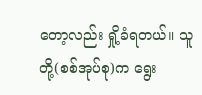တော့လည်း ရှို့ခံရတယ်။ သူတို့(စစ်အုပ်စု)က ရွေး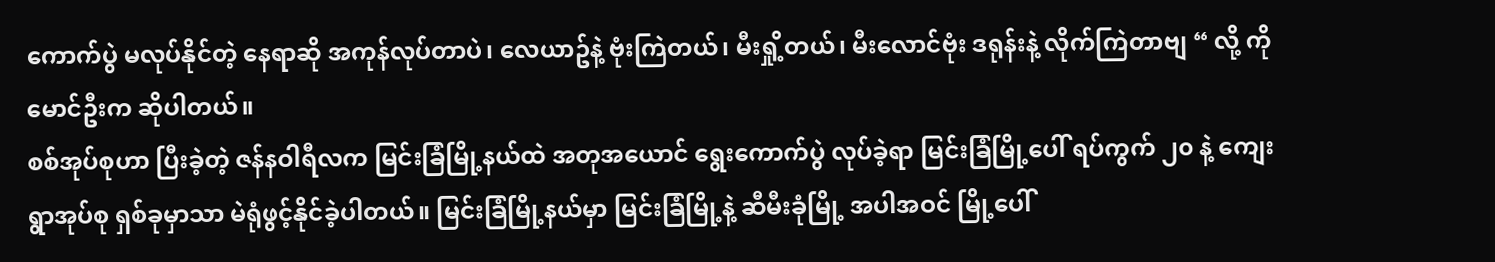ကောက်ပွဲ မလုပ်နိုင်တဲ့ နေရာဆို အကုန်လုပ်တာပဲ၊ လေယာဥ်နဲ့ ဗုံးကြဲတယ်၊ မီးရှို့တယ်၊ မီးလောင်ဗုံး ဒရုန်းနဲ့ လိုက်ကြဲတာဗျ “ လို့ ကိုမောင်ဦးက ဆိုပါတယ်။
စစ်အုပ်စုဟာ ပြီးခဲ့တဲ့ ဇန်နဝါရီလက မြင်းခြံမြို့နယ်ထဲ အတုအယောင် ရွေးကောက်ပွဲ လုပ်ခဲ့ရာ မြင်းခြံမြို့ပေါ် ရပ်ကွက် ၂၀ နဲ့ ကျေးရွာအုပ်စု ရှစ်ခုမှာသာ မဲရုံဖွင့်နိုင်ခဲ့ပါတယ်။ မြင်းခြံမြို့နယ်မှာ မြင်းခြံမြို့နဲ့ ဆီမီးခုံမြို့ အပါအဝင် မြို့ပေါ်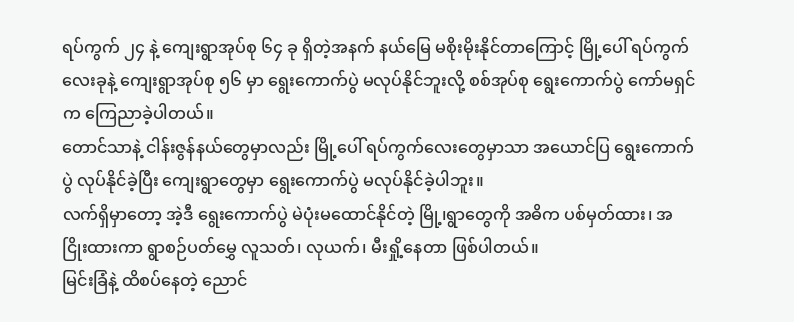ရပ်ကွက် ၂၄ နဲ့ ကျေးရွာအုပ်စု ၆၄ ခု ရှိတဲ့အနက် နယ်မြေ မစိုးမိုးနိုင်တာကြောင့် မြို့ပေါ် ရပ်ကွက် လေးခုနဲ့ ကျေးရွာအုပ်စု ၅၆ မှာ ရွေးကောက်ပွဲ မလုပ်နိုင်ဘူးလို့ စစ်အုပ်စု ရွေးကောက်ပွဲ ကော်မရှင်က ကြေညာခဲ့ပါတယ်။
တောင်သာနဲ့ ငါန်းဇွန်နယ်တွေမှာလည်း မြို့ပေါ် ရပ်ကွက်လေးတွေမှာသာ အယောင်ပြ ရွေးကောက်ပွဲ လုပ်နိုင်ခဲ့ပြီး ကျေးရွာတွေမှာ ရွေးကောက်ပွဲ မလုပ်နိုင်ခဲ့ပါဘူး။
လက်ရှိမှာတော့ အဲ့ဒီ ရွေးကောက်ပွဲ မဲပုံးမထောင်နိုင်တဲ့ မြို့၊ရွာတွေကို အဓိက ပစ်မှတ်ထား၊ အငြိုးထားကာ ရွာစဉ်ပတ်မွှေ လူသတ်၊ လုယက်၊ မီးရှို့နေတာ ဖြစ်ပါတယ်။
မြင်းခြံနဲ့ ထိစပ်နေတဲ့ ညောင်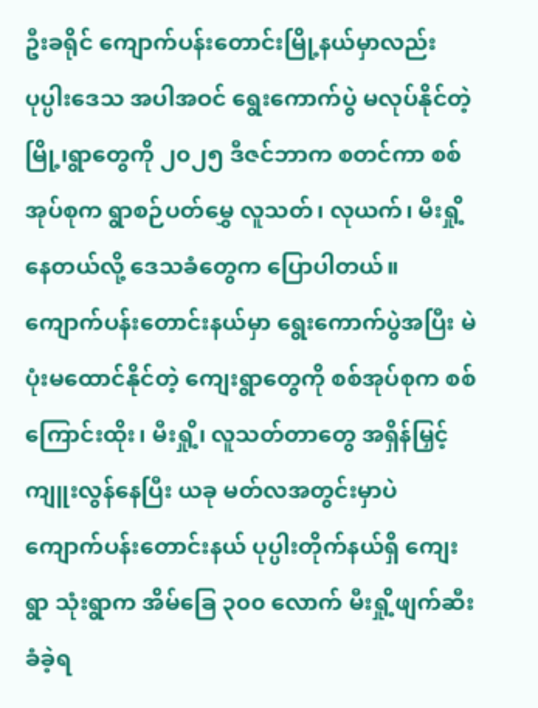ဦးခရိုင် ကျောက်ပန်းတောင်းမြို့နယ်မှာလည်း ပုပ္ပါးဒေသ အပါအဝင် ရွေးကောက်ပွဲ မလုပ်နိုင်တဲ့ မြို့၊ရွာတွေကို ၂၀၂၅ ဒီဇင်ဘာက စတင်ကာ စစ်အုပ်စုက ရွာစဉ်ပတ်မွှေ လူသတ်၊ လုယက်၊ မီးရှို့နေတယ်လို့ ဒေသခံတွေက ပြောပါတယ်။
ကျောက်ပန်းတောင်းနယ်မှာ ရွေးကောက်ပွဲအပြီး မဲပုံးမထောင်နိုင်တဲ့ ကျေးရွာတွေကို စစ်အုပ်စုက စစ်ကြောင်းထိုး၊ မီးရှို့၊ လူသတ်တာတွေ အရှိန်မြှင့် ကျူးလွန်နေပြီး ယခု မတ်လအတွင်းမှာပဲ ကျောက်ပန်းတောင်းနယ် ပုပ္ပါးတိုက်နယ်ရှိ ကျေးရွာ သုံးရွာက အိမ်ခြေ ၃၀၀ လောက် မီးရှို့ဖျက်ဆီးခံခဲ့ရ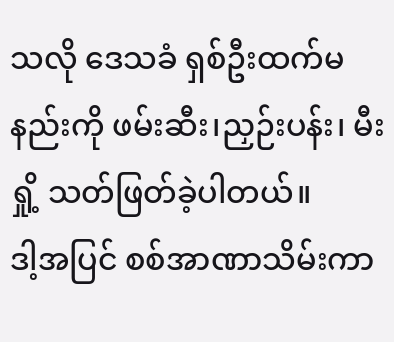သလို ဒေသခံ ရှစ်ဦးထက်မနည်းကို ဖမ်းဆီး၊ညှဉ်းပန်း၊ မီးရှို့ သတ်ဖြတ်ခဲ့ပါတယ်။
ဒါ့အပြင် စစ်အာဏာသိမ်းကာ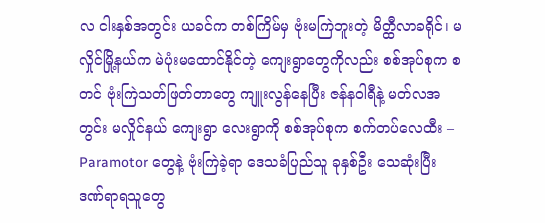လ ငါးနှစ်အတွင်း ယခင်က တစ်ကြိမ်မှ ဗုံးမကြဲဘူးတဲ့ မိတ္ထီလာခရိုင်၊ မလှိုင်မြို့နယ်က မဲပုံးမထောင်နိုင်တဲ့ ကျေးရွာတွေကိုလည်း စစ်အုပ်စုက စတင် ဗုံးကြဲသတ်ဖြတ်တာတွေ ကျူးလွန်နေပြီး ဇန်နဝါရီနဲ့ မတ်လအတွင်း မလှိုင်နယ် ကျေးရွာ လေးရွာကို စစ်အုပ်စုက စက်တပ်လေထီး – Paramotor တွေနဲ့ ဗုံးကြဲခဲ့ရာ ဒေသခံပြည်သူ ခုနှစ်ဦး သေဆုံးပြီး ဒဏ်ရာရသူတွေ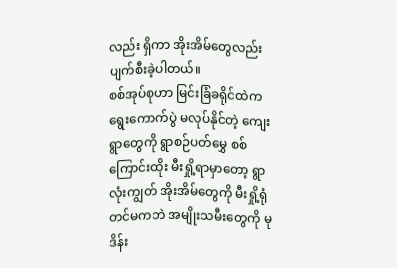လည်း ရှိကာ အိုးအိမ်တွေလည်း ပျက်စီးခဲ့ပါတယ်။
စစ်အုပ်စုဟာ မြင်းခြံခရိုင်ထဲက ရွေးကောက်ပွဲ မလုပ်နိုင်တဲ့ ကျေးရွာတွေကို ရွာစဉ်ပတ်မွှေ စစ်ကြောင်းထိုး မီးရှို့ရာမှာတော့ ရွာလုံးကျွတ် အိုးအိမ်တွေကို မီးရှို့ရုံတင်မကဘဲ အမျိုးသမီးတွေကို မုဒိန်း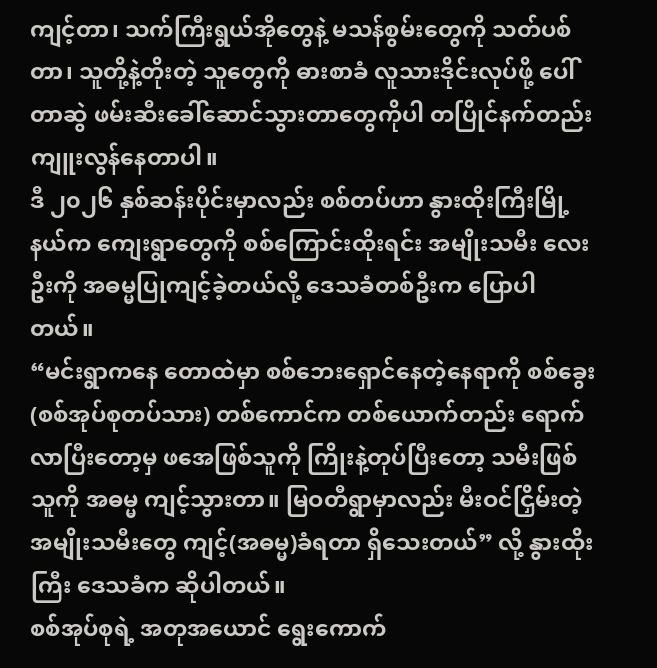ကျင့်တာ၊ သက်ကြီးရွယ်အိုတွေနဲ့ မသန်စွမ်းတွေကို သတ်ပစ်တာ၊ သူတို့နဲ့တိုးတဲ့ သူတွေကို ဓားစာခံ လူသားဒိုင်းလုပ်ဖို့ ပေါ်တာဆွဲ ဖမ်းဆီးခေါ်ဆောင်သွားတာတွေကိုပါ တပြိုင်နက်တည်း ကျူးလွန်နေတာပါ။
ဒီ ၂၀၂၆ နှစ်ဆန်းပိုင်းမှာလည်း စစ်တပ်ဟာ နွားထိုးကြီးမြို့နယ်က ကျေးရွာတွေကို စစ်ကြောင်းထိုးရင်း အမျိုးသမီး လေးဦးကို အဓမ္မပြုကျင့်ခဲ့တယ်လို့ ဒေသခံတစ်ဦးက ပြောပါတယ်။
“မင်းရွာကနေ တောထဲမှာ စစ်ဘေးရှောင်နေတဲ့နေရာကို စစ်ခွေး (စစ်အုပ်စုတပ်သား) တစ်ကောင်က တစ်ယောက်တည်း ရောက်လာပြီးတော့မှ ဖအေဖြစ်သူကို ကြိုးနဲ့တုပ်ပြီးတော့ သမီးဖြစ်သူကို အဓမ္မ ကျင့်သွားတာ။ မြဝတီရွာမှာလည်း မီးဝင်ငြှိမ်းတဲ့ အမျိုးသမီးတွေ ကျင့်(အဓမ္မ)ခံရတာ ရှိသေးတယ်” လို့ နွားထိုးကြီး ဒေသခံက ဆိုပါတယ်။
စစ်အုပ်စုရဲ့ အတုအယောင် ရွေးကောက်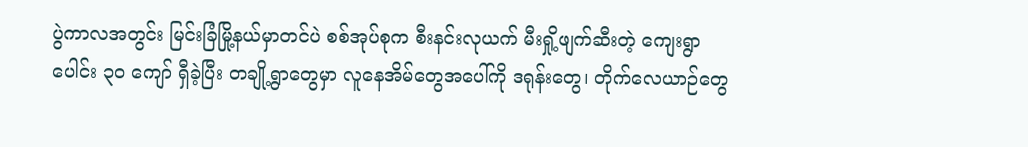ပွဲကာလအတွင်း မြင်းခြံမြို့နယ်မှာတင်ပဲ စစ်အုပ်စုက စီးနင်းလုယက် မီးရှို့ဖျက်ဆီးတဲ့ ကျေးရွာပေါင်း ၃၀ ကျော် ရှီခဲ့ပြီး တချို့ရွာတွေမှာ လူနေအိမ်တွေအပေါ်ကို ဒရုန်းတွေ၊ တိုက်လေယာဉ်တွေ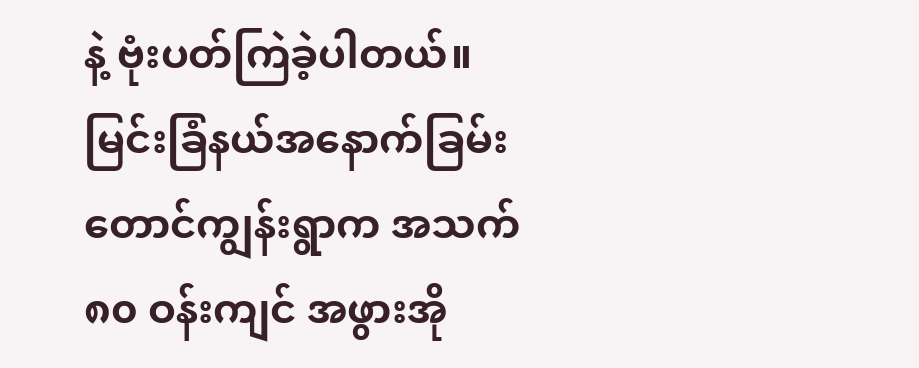နဲ့ ဗုံးပတ်ကြဲခဲ့ပါတယ်။
မြင်းခြံနယ်အနောက်ခြမ်း တောင်ကျွန်းရွာက အသက် ၈၀ ဝန်းကျင် အဖွားအို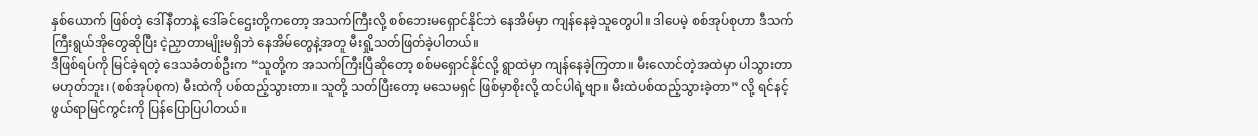နှစ်ယောက် ဖြစ်တဲ့ ဒေါ်နီတာနဲ့ ဒေါ်ခင်ဌေးတို့ကတော့ အသက်ကြီးလို့ စစ်ဘေးမရှောင်နိုင်ဘဲ နေအိမ်မှာ ကျန်နေခဲ့သူတွေပါ။ ဒါပေမဲ့ စစ်အုပ်စုဟာ ဒီသက်ကြီးရွယ်အိုတွေဆိုပြီး ငဲ့ညှာတာမျိုးမရှိဘဲ နေအိမ်တွေနဲ့အတူ မီးရှို့သတ်ဖြတ်ခဲ့ပါတယ်။
ဒီဖြစ်ရပ်ကို မြင်ခဲ့ရတဲ့ ဒေသခံတစ်ဦးက “သူတို့က အသက်ကြီးပြီဆိုတော့ စစ်မရှောင်နိုင်လို့ ရွာထဲမှာ ကျန်နေခဲ့ကြတာ။ မီးလောင်တဲ့အထဲမှာ ပါသွားတာမဟုတ်ဘူး၊ (စစ်အုပ်စုက) မီးထဲကို ပစ်ထည့်သွားတာ။ သူတို့ သတ်ပြီးတော့ မသေမရှင် ဖြစ်မှာစိုးလို့ ထင်ပါရဲ့ဗျာ။ မီးထဲပစ်ထည့်သွားခဲ့တာ” လို့ ရင်နင့်ဖွယ်ရာမြင်ကွင်းကို ပြန်ပြောပြပါတယ်။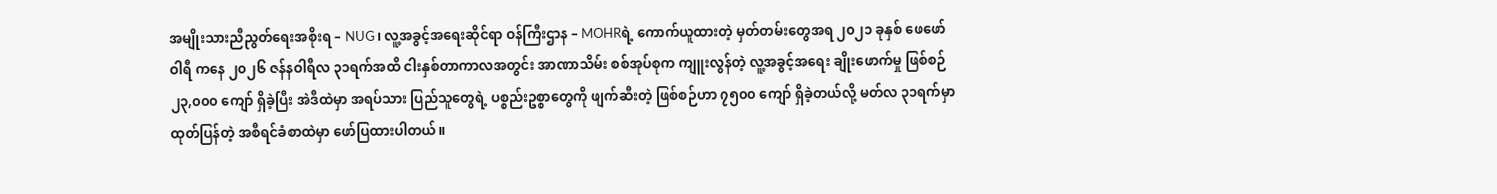အမျိုးသားညီညွတ်ရေးအစိုးရ – NUG၊ လူ့အခွင့်အရေးဆိုင်ရာ ဝန်ကြီးဌာန – MOHRရဲ့ ကောက်ယူထားတဲ့ မှတ်တမ်းတွေအရ ၂၀၂၁ ခုနှစ် ဖေဖော်ဝါရီ ကနေ ၂၀၂၆ ဇန်နဝါရီလ ၃၁ရက်အထိ ငါးနှစ်တာကာလအတွင်း အာဏာသိမ်း စစ်အုပ်စုက ကျူးလွန်တဲ့ လူ့အခွင့်အရေး ချိုးဖောက်မှု ဖြစ်စဉ် ၂၃,၀၀၀ ကျော် ရှိခဲ့ပြီး အဲဒီထဲမှာ အရပ်သား ပြည်သူတွေရဲ့ ပစ္စည်းဥစ္စာတွေကို ဖျက်ဆီးတဲ့ ဖြစ်စဉ်ဟာ ၇၅၀၀ ကျော် ရှိခဲ့တယ်လို့ မတ်လ ၃၁ရက်မှာ ထုတ်ပြန်တဲ့ အစီရင်ခံစာထဲမှာ ဖော်ပြထားပါတယ်။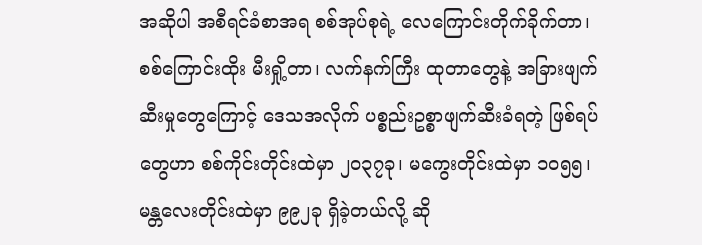အဆိုပါ အစီရင်ခံစာအရ စစ်အုပ်စုရဲ့ လေကြောင်းတိုက်ခိုက်တာ၊ စစ်ကြောင်းထိုး မီးရှို့တာ၊ လက်နက်ကြီး ထုတာတွေနဲ့ အခြားဖျက်ဆီးမှုတွေကြောင့် ဒေသအလိုက် ပစ္စည်းဥစ္စာဖျက်ဆီးခံရတဲ့ ဖြစ်ရပ်တွေဟာ စစ်ကိုင်းတိုင်းထဲမှာ ၂၀၃၇ခု၊ မကွေးတိုင်းထဲမှာ ၁၀၅၅၊ မန္တလေးတိုင်းထဲမှာ ၉၉၂ခု ရှိခဲ့တယ်လို့ ဆို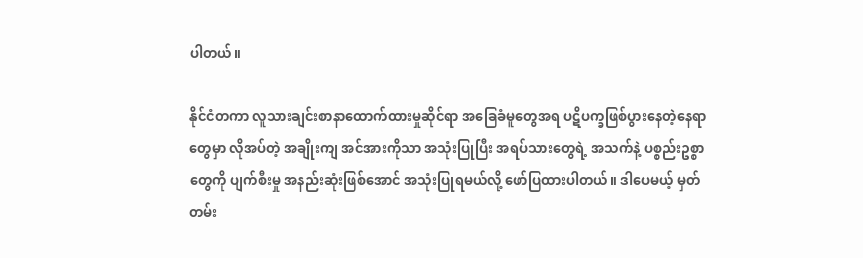ပါတယ်။

နိုင်ငံတကာ လူသားချင်းစာနာထောက်ထားမှုဆိုင်ရာ အခြေခံမူတွေအရ ပဋိပက္ခဖြစ်ပွားနေတဲ့နေရာတွေမှာ လိုအပ်တဲ့ အချိုးကျ အင်အားကိုသာ အသုံးပြုပြီး အရပ်သားတွေရဲ့ အသက်နဲ့ ပစ္စည်းဥစ္စာတွေကို ပျက်စီးမှု အနည်းဆုံးဖြစ်အောင် အသုံးပြုရမယ်လို့ ဖော်ပြထားပါတယ်။ ဒါပေမယ့် မှတ်တမ်း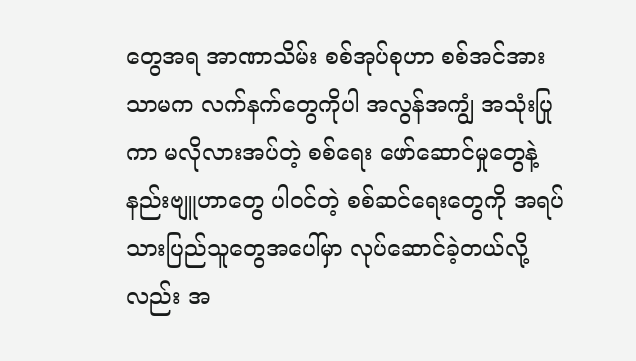တွေအရ အာဏာသိမ်း စစ်အုပ်စုဟာ စစ်အင်အား သာမက လက်နက်တွေကိုပါ အလွန်အကျွံ အသုံးပြုကာ မလိုလားအပ်တဲ့ စစ်ရေး ဖော်ဆောင်မှုတွေနဲ့ နည်းဗျူဟာတွေ ပါဝင်တဲ့ စစ်ဆင်ရေးတွေကို အရပ်သားပြည်သူတွေအပေါ်မှာ လုပ်ဆောင်ခဲ့တယ်လို့လည်း အ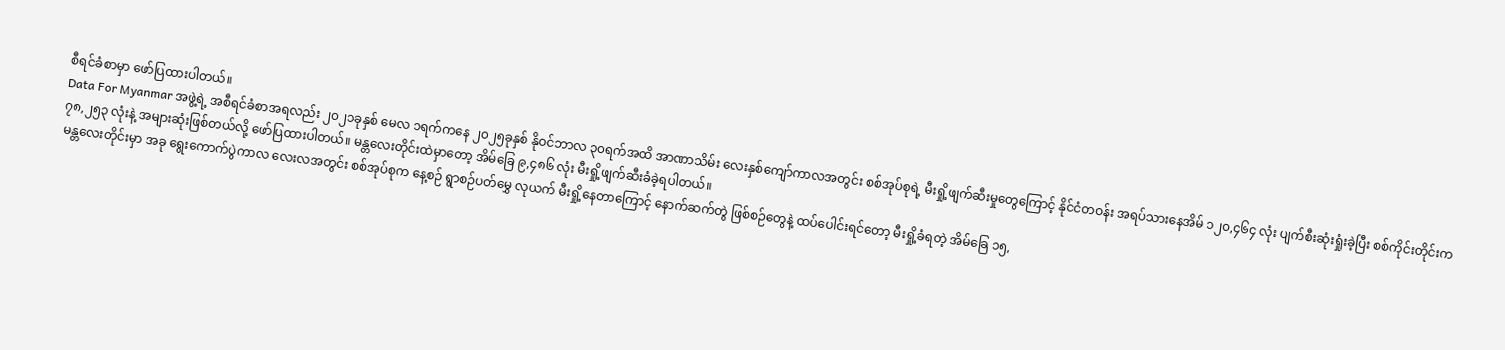စီရင်ခံစာမှာ ဖော်ပြထားပါတယ်။
Data For Myanmar အဖွဲ့ရဲ့ အစီရင်ခံစာအရလည်း ၂၀၂၁ခုနှစ် မေလ ၁ရက်ကနေ ၂၀၂၅ခုနှစ် နိုဝင်ဘာလ ၃၀ရက်အထိ အာဏာသိမ်း လေးနှစ်ကျော်ကာလအတွင်း စစ်အုပ်စုရဲ့ မီးရှို့ဖျက်ဆီးမှုတွေကြောင့် နိုင်ငံတဝန်း အရပ်သားနေအိမ် ၁၂၀,၄၆၄ လုံး ပျက်စီးဆုံးရှုံးခဲ့ပြီး စစ်ကိုင်းတိုင်းက ၇၈,၂၅၃ လုံးနဲ့ အများဆုံးဖြစ်တယ်လို့ ဖော်ပြထားပါတယ်။ မန္တလေးတိုင်းထဲမှာတော့ အိမ်ခြေ ၉,၄၈၆ လုံး မီးရှို့ဖျက်ဆီးခံခဲ့ရပါတယ်။
မန္တလေးတိုင်းမှာ အခု ရွေးကောက်ပွဲကာလ လေးလအတွင်း စစ်အုပ်စုက နေ့စဉ် ရွာစဉ်ပတ်မွှေ လုယက် မီးရှို့နေတာကြောင့် နောက်ဆက်တွဲ ဖြစ်စဉ်တွေနဲ့ ထပ်ပေါင်းရင်တော့ မီးရှို့ခံရတဲ့ အိမ်ခြေ ၁၅,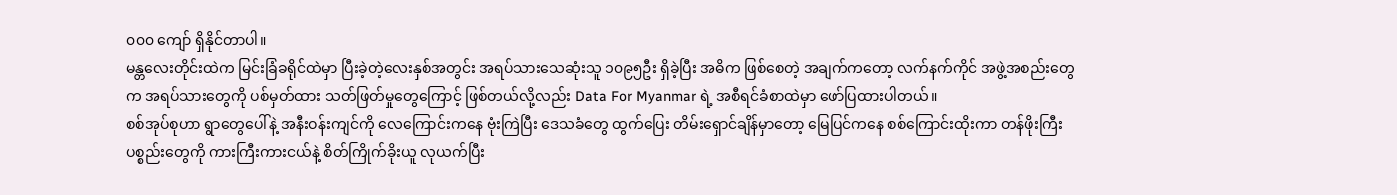၀၀၀ ကျော် ရှိနိုင်တာပါ။
မန္တလေးတိုင်းထဲက မြင်းခြံခရိုင်ထဲမှာ ပြီးခဲ့တဲ့လေးနှစ်အတွင်း အရပ်သားသေဆုံးသူ ၁၀၉၅ဦး ရှိခဲ့ပြီး အဓိက ဖြစ်စေတဲ့ အချက်ကတော့ လက်နက်ကိုင် အဖွဲ့အစည်းတွေက အရပ်သားတွေကို ပစ်မှတ်ထား သတ်ဖြတ်မှုတွေကြောင့် ဖြစ်တယ်လို့လည်း Data For Myanmar ရဲ့ အစီရင်ခံစာထဲမှာ ဖော်ပြထားပါတယ်။
စစ်အုပ်စုဟာ ရွာတွေပေါ်နဲ့ အနီးဝန်းကျင်ကို လေကြောင်းကနေ ဗုံးကြဲပြီး ဒေသခံတွေ ထွက်ပြေး တိမ်းရှောင်ချိန်မှာတော့ မြေပြင်ကနေ စစ်ကြောင်းထိုးကာ တန်ဖိုးကြီးပစ္စည်းတွေကို ကားကြီးကားငယ်နဲ့ စိတ်ကြိုက်ခိုးယူ လုယက်ပြီး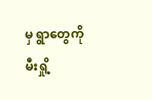မှ ရွာတွေကို မီးရှို့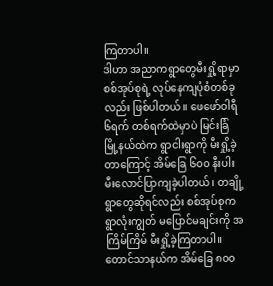ကြတာပါ။
ဒါဟာ အညာကရွာတွေမီးရှို့ရာမှာ စစ်အုပ်စုရဲ့ လုပ်နေကျပုံစံတစ်ခုလည်း ဖြစ်ပါတယ်။ ဖေဖော်ဝါရီ ၆ရက် တစ်ရက်ထဲမှာပဲ မြင်းခြံမြို့နယ်ထဲက ရွာငါးရွာကို မီးရှို့ခဲ့တာကြောင့် အိမ်ခြေ ၆၀၀ နီးပါး မီးလောင်ပြာကျခဲ့ပါတယ်၊ တချို့ရွာတွေဆိုရင်လည်း စစ်အုပ်စုက ရွာလုံးကျွတ် မပြောင်မချင်းကို အကြိမ်ကြိမ် မီးရှို့ခဲ့ကြတာပါ။
တောင်သာနယ်က အိမ်ခြေ ၈၀၀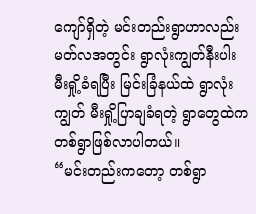ကျော်ရှိတဲ့ မင်းတည်းရွာဟာလည်း မတ်လအတွင်း ရွာလုံးကျွတ်နီးပါး မီးရှို့ခံရပြီး မြင်းခြံနယ်ထဲ ရွာလုံးကျွတ် မီးရှို့ပြာချခံရတဲ့ ရွာတွေထဲက တစ်ရွာဖြစ်လာပါတယ်။
“မင်းတည်းကတော့ တစ်ရွာ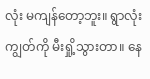လုံး မကျန်တော့ဘူး။ ရွာလုံးကျွတ်ကို မီးရှို့သွားတာ။ နေ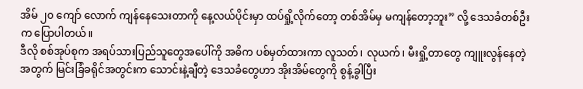အိမ် ၂၀ ကျော် လောက် ကျန်နေသေးတာကို နေ့လယ်ပိုင်းမှာ ထပ်ရှို့လိုက်တော့ တစ်အိမ်မှ မကျန်တော့ဘူး” လို့ ဒေသခံတစ်ဦးက ပြောပါတယ်။
ဒီလို စစ်အုပ်စုက အရပ်သားပြည်သူတွေအပေါ်ကို အဓိက ပစ်မှတ်ထားကာ လူသတ်၊ လုယက်၊ မီးရှို့တာတွေ ကျူးလွန်နေတဲ့အတွက် မြင်းခြံခရိုင်အတွင်းက သောင်းနဲ့ချီတဲ့ ဒေသခံတွေဟာ အိုးအိမ်တွေကို စွန့်ခွါပြီး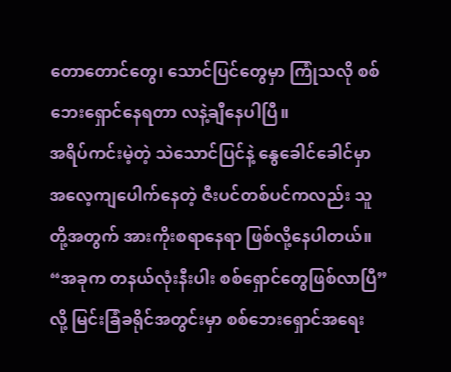တောတောင်တွေ၊ သောင်ပြင်တွေမှာ ကြုံသလို စစ်ဘေးရှောင်နေရတာ လနဲ့ချီနေပါပြီ။
အရိပ်ကင်းမဲ့တဲ့ သဲသောင်ပြင်နဲ့ နွေခေါင်ခေါင်မှာ အလေ့ကျပေါက်နေတဲ့ ဇီးပင်တစ်ပင်ကလည်း သူတို့အတွက် အားကိုးစရာနေရာ ဖြစ်လို့နေပါတယ်။
“အခုက တနယ်လုံးနီးပါး စစ်ရှောင်တွေဖြစ်လာပြီ” လို့ မြင်းခြံခရိုင်အတွင်းမှာ စစ်ဘေးရှောင်အရေး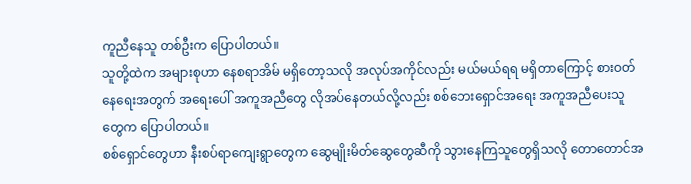ကူညီနေသူ တစ်ဦးက ပြောပါတယ်။
သူတို့ထဲက အများစုဟာ နေစရာအိမ် မရှိတော့သလို အလုပ်အကိုင်လည်း မယ်မယ်ရရ မရှိတာကြောင့် စားဝတ်နေရေးအတွက် အရေးပေါ် အကူအညီတွေ လိုအပ်နေတယ်လို့လည်း စစ်ဘေးရှောင်အရေး အကူအညီပေးသူတွေက ပြောပါတယ်။
စစ်ရှောင်တွေဟာ နီးစပ်ရာကျေးရွာတွေက ဆွေမျိုးမိတ်ဆွေတွေဆီကို သွားနေကြသူတွေရှိသလို တောတောင်အ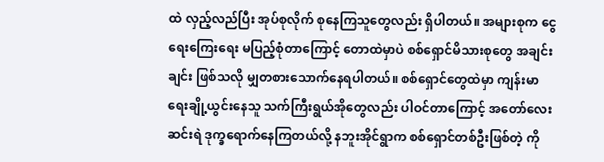ထဲ လှည့်လည်ပြီး အုပ်စုလိုက် စုနေကြသူတွေလည်း ရှိပါတယ်။ အများစုက ငွေရေးကြေးရေး မပြည့်စုံတာကြောင့် တောထဲမှာပဲ စစ်ရှောင်မိသားစုတွေ အချင်းချင်း ဖြစ်သလို မျှတစားသောက်နေရပါတယ်။ စစ်ရှောင်တွေထဲမှာ ကျန်းမာရေးချို့ယွင်းနေသူ သက်ကြီးရွယ်အိုတွေလည်း ပါဝင်တာကြောင့် အတော်လေး ဆင်းရဲ ဒုက္ခရောက်နေကြတယ်လို့ နဘူးအိုင်ရွာက စစ်ရှောင်တစ်ဦးဖြစ်တဲ့ ကို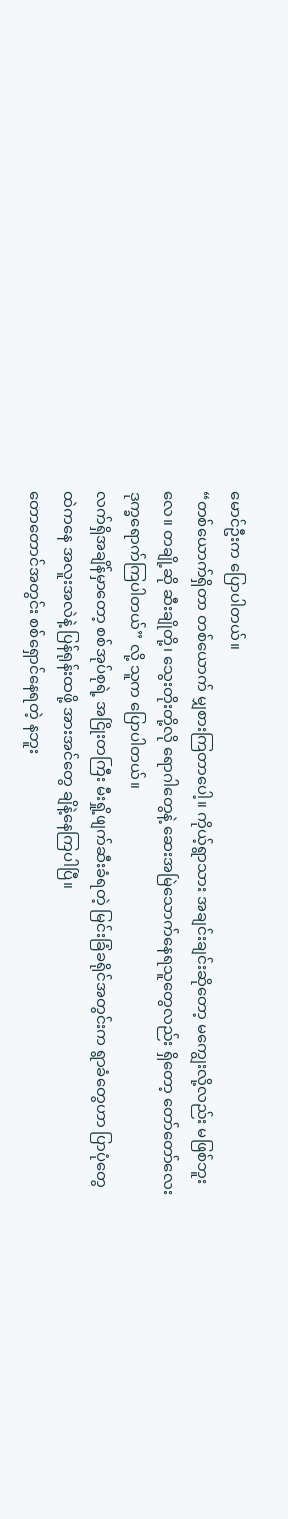မောင်ဦးက ပြောပါတယ်။
“တစ်ယောက်ရှိတာ တစ်ယောက် မျှစားကြတာပေါ့။ ကိုယ့်ရွာသား အချင်းချင်းဆိုတော့ မကျွေးလို့လည်း မဖြစ်ဘူးလေ။ တချို့ဆို ဆီးချိုတို့၊ သွေးတိုးတို့လို ရောဂါတွေနဲ့ ဆေးအမြဲသောက်နေရသူတွေလည်း ရှိတော့ တော်တော်လေး ဒုက္ခရောက်ကြပါတယ်” လို့ သူက ပြောပါတယ်။
လက်ရှိအချိန်မှာတော့ စစ်အုပ်စုရဲ့ အငြိုးတကြီး မီးရှို့ဖျက်ဆီးခံရတဲ့ မြင်းခြံခရိုင်အတွင်းက ရွာခံတွေဟာ ပြာပုံတွေထဲကနေ အလူးအလဲနဲ့ ပြန်ရုန်းထဖို့ အားအင်တွေ ချိနဲ့နေကြပါပြီ။
တောတောင်အတွင်း စစ်ရှောင်နေရတဲ့ နဘူး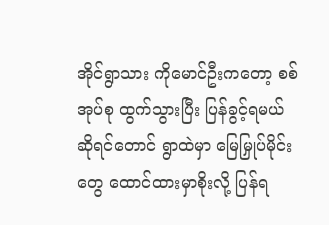အိုင်ရွာသား ကိုမောင်ဦးကတော့ စစ်အုပ်စု ထွက်သွားပြီး ပြန်ခွင့်ရမယ် ဆိုရင်တောင် ရွာထဲမှာ မြေမြှုပ်မိုင်းတွေ ထောင်ထားမှာစိုးလို့ ပြန်ရ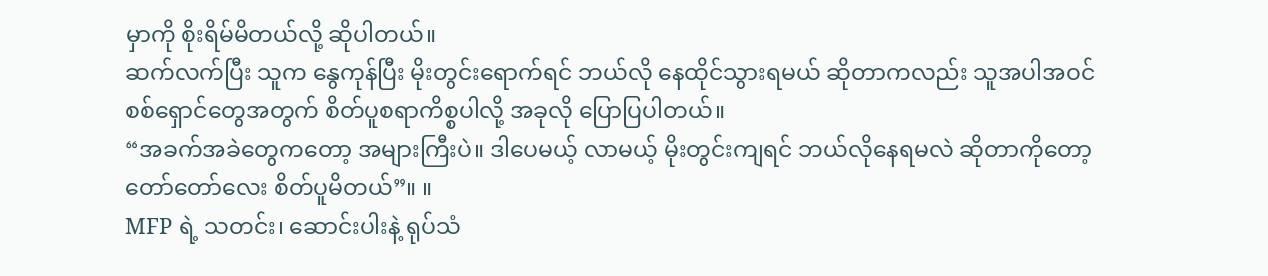မှာကို စိုးရိမ်မိတယ်လို့ ဆိုပါတယ်။
ဆက်လက်ပြီး သူက နွေကုန်ပြီး မိုးတွင်းရောက်ရင် ဘယ်လို နေထိုင်သွားရမယ် ဆိုတာကလည်း သူအပါအဝင် စစ်ရှောင်တွေအတွက် စိတ်ပူစရာကိစ္စပါလို့ အခုလို ပြောပြပါတယ်။
“အခက်အခဲတွေကတော့ အများကြီးပဲ။ ဒါပေမယ့် လာမယ့် မိုးတွင်းကျရင် ဘယ်လိုနေရမလဲ ဆိုတာကိုတော့ တော်တော်လေး စိတ်ပူမိတယ်”။ ။
MFP ရဲ့ သတင်း၊ ဆောင်းပါးနဲ့ ရုပ်သံ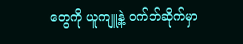တွေကို ယူကျူ့နဲ့ ဝက်ဘ်ဆိုက်မှာ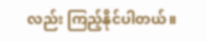လည်း ကြည့်နိုင်ပါတယ်။